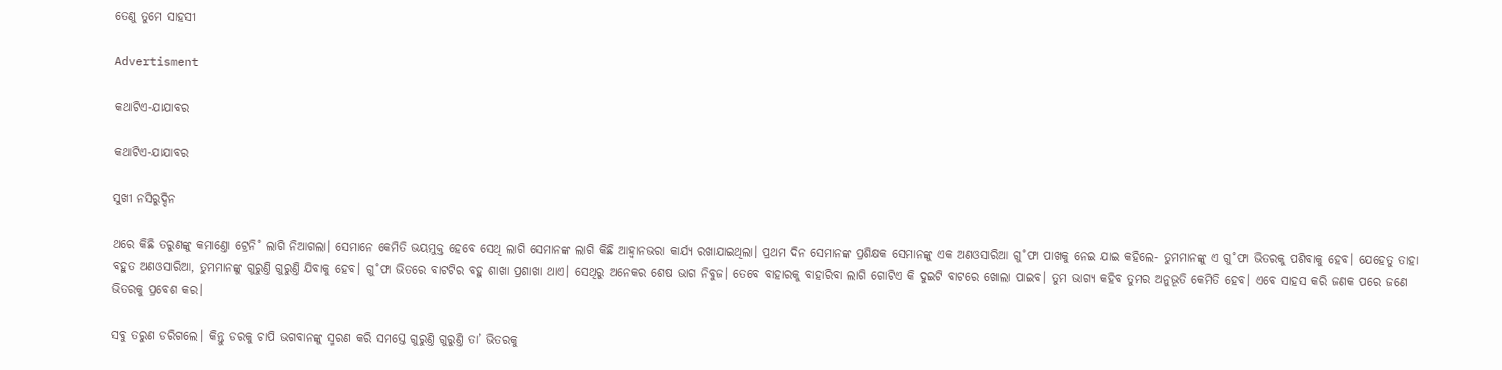ତେଣୁ ତୁମେ ସାହସୀ

Advertisment

କଥାଟିଏ-ଯାଯାବର

କଥାଟିଏ-ଯାଯାବର

ସୁଖୀ ନସିରୁଦ୍ଦିନ

ଥରେ କିଛି ତରୁଣଙ୍କୁ କମାଣ୍ତୋ ଟ୍ରେନି˚ ଲାଗି ନିଆଗଲା। ସେମାନେ କେମିତି ଭୟମୁକ୍ତ ହେବେ ସେଥି ଲାଗି ସେମାନଙ୍କ ଲାଗି କିଛି ଆହ୍ବାନଭରା କାର୍ଯ୍ୟ ରଖାଯାଇଥିଲା। ପ୍ରଥମ ଦିନ ସେମାନଙ୍କ ପ୍ରଶିକ୍ଷକ ସେମାନଙ୍କୁ ଏକ ଅଣଓସାରିଆ ଗୁ˚ଫା ପାଖକୁ ନେଇ ଯାଇ କହିଲେ- ତୁମମାନଙ୍କୁ ଏ ଗୁ˚ଫା ଭିତରକୁ ପଶିବାକୁ ହେବ। ଯେହେତୁ ତାହା ବହୁତ ଅଣଓସାରିଆ, ତୁମମାନଙ୍କୁ ଗୁରୁଣ୍ତି ଗୁରୁଣ୍ତି ଯିବାକୁ ହେବ। ଗୁ˚ଫା ଭିତରେ ବାଟଟିର ବହୁ ଶାଖା ପ୍ରଶାଖା ଥାଏ। ସେଥିରୁ ଅନେକର ଶେଷ ଭାଗ ନିବୁଜ। ତେବେ ବାହାରକୁ ବାହାରିବା ଲାଗି ଗୋଟିଏ କି ଦୁଇଟି ବାଟରେ ଖୋଲା ପାଇବ। ତୁମ ଭାଗ୍ୟ କହିବ ତୁମର ଅନୁଭୂତି କେମିତି ହେବ। ଏବେ ସାହସ କରି ଜଣକ ପରେ ଜଣେ ଭିତରକୁ ପ୍ରବେଶ କର।

ସବୁ ତରୁଣ ଡରିଗଲେ। କିନ୍ତୁ ଡରକୁ ଚାପି ଭଗବାନଙ୍କୁ ସ୍ମରଣ କରି ସମସ୍ତେ ଗୁରୁଣ୍ତି ଗୁରୁଣ୍ତି ତା’ ଭିତରକୁ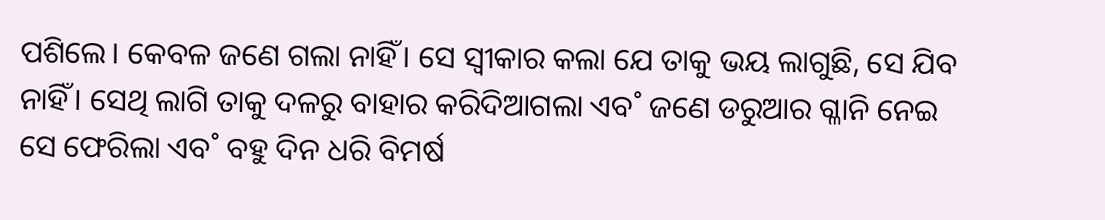ପଶିଲେ। କେବଳ ଜଣେ ଗଲା ନାହିଁ। ସେ ସ୍ବୀକାର କଲା ଯେ ତାକୁ ଭୟ ଲାଗୁଛି, ସେ ଯିବ ନାହିଁ। ସେଥି ଲାଗି ତାକୁ ଦଳରୁ ବାହାର କରିଦିଆଗଲା ଏବ˚ ଜଣେ ଡରୁଆର ଗ୍ଳାନି ନେଇ ସେ ଫେରିଲା ଏବ˚ ବହୁ ଦିନ ଧରି ବିମର୍ଷ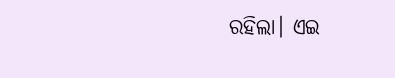ରହିଲା। ଏଇ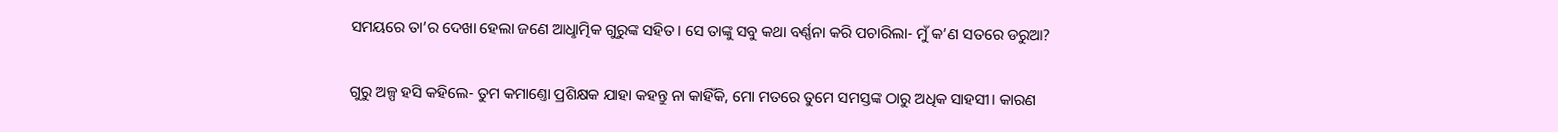ସମୟରେ ତା’ର ଦେଖା ହେଲା ଜଣେ ଆଧୢାତ୍ମିକ ଗୁରୁଙ୍କ ସହିତ। ସେ ତାଙ୍କୁ ସବୁ କଥା ବର୍ଣ୍ଣନା କରି ପଚାରିଲା- ମୁଁ କ’ଣ ସତରେ ଡରୁଆ?

ଗୁରୁ ଅଳ୍ପ ହସି କହିଲେ- ତୁମ କମାଣ୍ତୋ ପ୍ରଶିକ୍ଷକ ଯାହା କହନ୍ତୁ ନା କାହିଁକି, ମୋ ମତରେ ତୁମେ ସମସ୍ତଙ୍କ ଠାରୁ ଅଧିକ ସାହସୀ। କାରଣ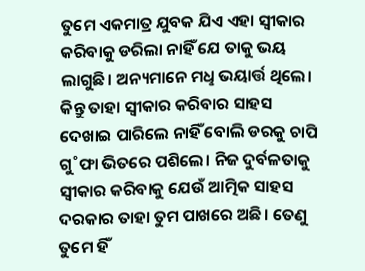ତୁମେ ଏକମାତ୍ର ଯୁବକ ଯିଏ ଏହା ସ୍ବୀକାର କରିବାକୁ ଡରିଲା ନାହିଁ ଯେ ତାକୁ ଭୟ ଲାଗୁଛି। ଅନ୍ୟମାନେ ମଧୢ ଭୟାର୍ତ୍ତ ଥିଲେ। କିନ୍ତୁ ତାହା ସ୍ବୀକାର କରିବାର ସାହସ ଦେଖାଇ ପାରିଲେ ନାହିଁ ବୋଲି ଡରକୁ ଚାପି ଗୁ˚ଫା ଭିତରେ ପଶିଲେ। ନିଜ ଦୁର୍ବଳତାକୁ ସ୍ବୀକାର କରିବାକୁ ଯେଉଁ ଆତ୍ମିକ ସାହସ ଦରକାର ତାହା ତୁମ ପାଖରେ ଅଛି। ତେଣୁ ତୁମେ ହିଁ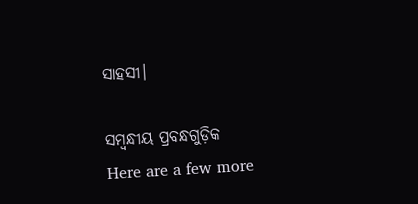ସାହସୀ।

ସମ୍ବନ୍ଧୀୟ ପ୍ରବନ୍ଧଗୁଡ଼ିକ
Here are a few more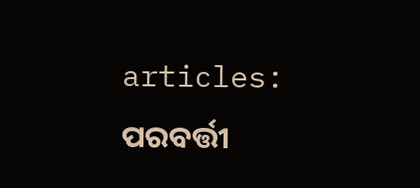articles:
ପରବର୍ତ୍ତୀ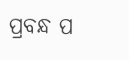ପ୍ରବନ୍ଧ ପ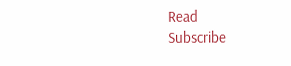Read
Subscribe